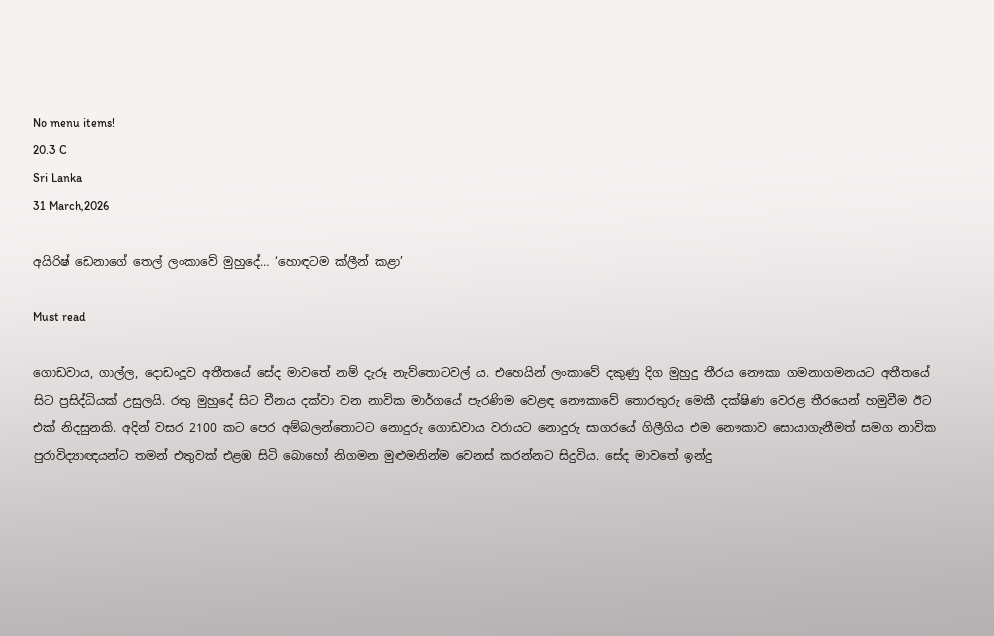No menu items!
20.3 C
Sri Lanka
31 March,2026

අයිරිෂ් ඩෙනාගේ තෙල් ලංකාවේ මුහුදේ… ‘හොඳටම ක්ලීන් කළා’

Must read

ගොඩවාය, ගාල්ල, දොඩංදූව අතීතයේ සේද මාවතේ නම් දැරූ නැව්තොටවල් ය. එහෙයින් ලංකාවේ දකුණු දිග මුහුදු තීරය නෞකා ගමනාගමනයට අතීතයේ සිට ප්‍රසිද්ධියක් උසුලයි. රතු මුහුදේ සිට චීනය දක්වා වන නාවික මාර්ගයේ පැරණිම වෙළඳ නෞකාවේ තොරතුරු මෙකී දක්ෂිණ වෙරළ තීරයෙන් හමුවීම ඊට එක් නිදසුනකි. අදින් වසර 2100 කට පෙර අම්බලන්තොටට නොදුරු ගොඩවාය වරායට නොදුරු සාගරයේ ගිලීගිය එම නෞකාව සොයාගැනීමත් සමග නාවික පුරාවිද්‍යාඥයන්ට තමන් එතුවක් එළඹ සිටි බොහෝ නිගමන මුළුමනින්ම වෙනස් කරන්නට සිදුවිය. සේද මාවතේ ඉන්දු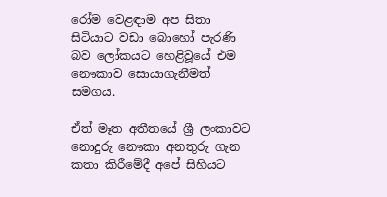රෝම වෙළඳාම අප සිතා සිටියාට වඩා බොහෝ පැරණි බව ලෝකයට හෙළිවූයේ එම නෞකාව සොයාගැනීමත් සමගය.

ඒත් මෑත අතීතයේ ශ්‍රී ලංකාවට නොදුරු නෞකා අනතුරු ගැන කතා කිරීමේදී අපේ සිහියට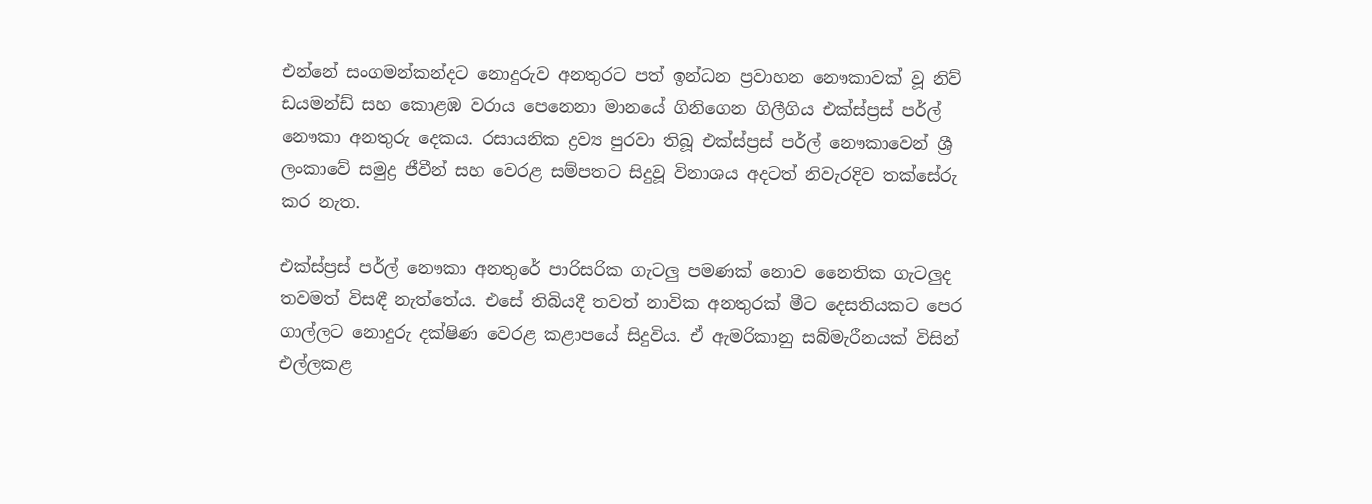එන්නේ සංගමන්කන්දට නොදුරුව අනතුරට පත් ඉන්ධන ප්‍රවාහන නෞකාවක් වූ නිව් ඩයමන්ඩ් සහ කොළඹ වරාය පෙනෙනා මානයේ ගිනිගෙන ගිලීගිය එක්ස්ප්‍රස් පර්ල් නෞකා අනතුරු දෙකය. රසායනික ද්‍රව්‍ය පුරවා තිබූ එක්ස්ප්‍රස් පර්ල් නෞකාවෙන් ශ්‍රී ලංකාවේ සමුද්‍ර ජීවීන් සහ වෙරළ සම්පතට සිදුවූ විනාශය අදටත් නිවැරදිව තක්සේරු කර නැත.

එක්ස්ප්‍රස් පර්ල් නෞකා අනතුරේ පාරිසරික ගැටලු පමණක් නොව නෛතික ගැටලුද තවමත් විසඳී නැත්තේය. එසේ තිබියදී තවත් නාවික අනතුරක් මීට දෙසතියකට පෙර ගාල්ලට නොදුරු දක්ෂිණ වෙරළ කළාපයේ සිදුවිය. ඒ ඇමරිකානු සබ්මැරීනයක් විසින් එල්ලකළ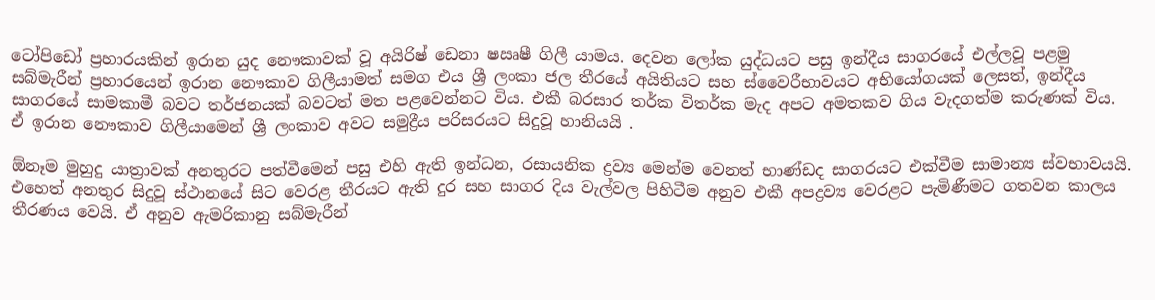ටෝපිඩෝ ප්‍රහාරයකින් ඉරාන යුද නෞකාවක් වූ අයිරිෂ් ඩෙනා ෂඍෂී ගිලී යාමය. දෙවන ලෝක යුද්ධයට පසු ඉන්දීය සාගරයේ එල්ලවූ පළමු සබ්මැරීන් ප්‍රහාරයෙන් ඉරාන නෞකාව ගිලීයාමත් සමග එය ශ්‍රී ලංකා ජල තීරයේ අයිතියට සහ ස්වෛරීභාවයට අභියෝගයක් ලෙසත්, ඉන්දීය සාගරයේ සාමකාමී බවට තර්ජනයක් බවටත් මත පළවෙන්නට විය. එකී බරසාර තර්ක විතර්ක මැද අපට අමතකව ගිය වැදගත්ම කරුණක් විය. ඒ ඉරාන නෞකාව ගිලීයාමෙන් ශ්‍රී ලංකාව අවට සමුද්‍රීය පරිසරයට සිදුවූ හානියයි .

ඕනෑම මුහුදු යාත්‍රාවක් අනතුරට පත්වීමෙන් පසු එහි ඇති ඉන්ධන, රසායනික ද්‍රව්‍ය මෙන්ම වෙනත් භාණ්ඩද සාගරයට එක්වීම සාමාන්‍ය ස්වභාවයයි. එහෙත් අනතුර සිදුවූ ස්ථානයේ සිට වෙරළ තීරයට ඇති දුර සහ සාගර දිය වැල්වල පිහිටීම අනුව එකී අපද්‍රව්‍ය වෙරළට පැමිණීමට ගතවන කාලය තීරණය වෙයි. ඒ අනුව ඇමරිකානු සබ්මැරීන්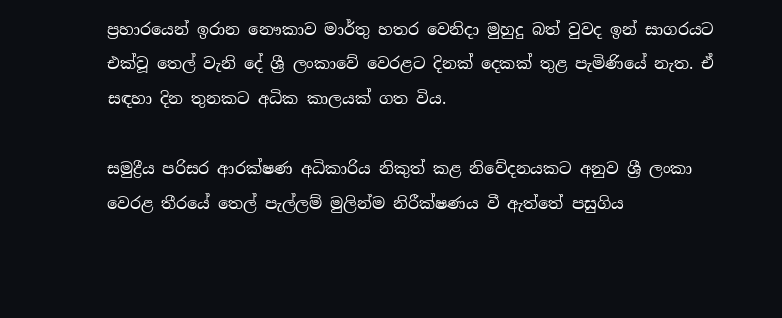ප්‍රහාරයෙන් ඉරාන නෞකාව මාර්තු හතර වෙනිදා මුහුදු බත් වුවද ඉන් සාගරයට එක්වූ තෙල් වැනි දේ ශ්‍රී ලංකාවේ වෙරළට දිනක් දෙකක් තුළ පැමිණියේ නැත. ඒ සඳහා දින තුනකට අධික කාලයක් ගත විය.

සමුද්‍රීය පරිසර ආරක්ෂණ අධිකාරිය නිකුත් කළ නිවේදනයකට අනුව ශ්‍රී ලංකා වෙරළ තීරයේ තෙල් පැල්ලම් මුලින්ම නිරීක්ෂණය වී ඇත්තේ පසුගිය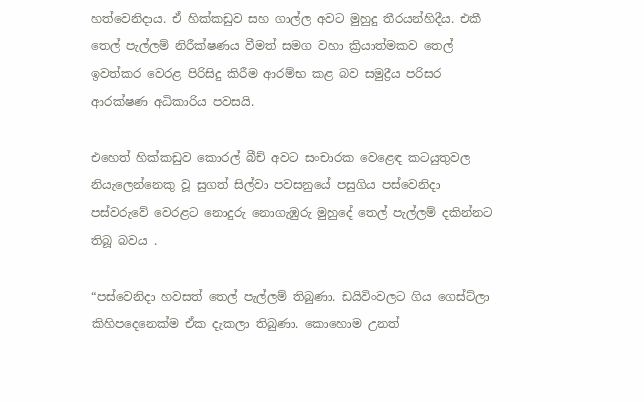හත්වෙනිදාය. ඒ හික්කඩුව සහ ගාල්ල අවට මුහුදු තීරයන්හිදීය. එකී තෙල් පැල්ලම් නිරීක්ෂණය වීමත් සමග වහා ක්‍රියාත්මකව තෙල් ඉවත්කර වෙරළ පිරිසිදු කිරීම ආරම්භ කළ බව සමුද්‍රීය පරිසර ආරක්ෂණ අධිකාරිය පවසයි.

එහෙත් හික්කඩුව කොරල් බීච් අවට සංචාරක වෙළෙඳ කටයුතුවල නියැලෙන්නෙකු වූ සුගත් සිල්වා පවසනුයේ පසුගිය පස්වෙනිදා පස්වරුවේ වෙරළට නොදුරු නොගැඹුරු මුහුදේ තෙල් පැල්ලම් දකින්නට තිබූ බවය .

“පස්වෙනිදා හවසත් තෙල් පැල්ලම් තිබුණා. ඩයිවිංවලට ගිය ගෙස්ට්ලා කිහිපදෙනෙක්ම ඒක දැකලා තිබුණා. කොහොම උනත්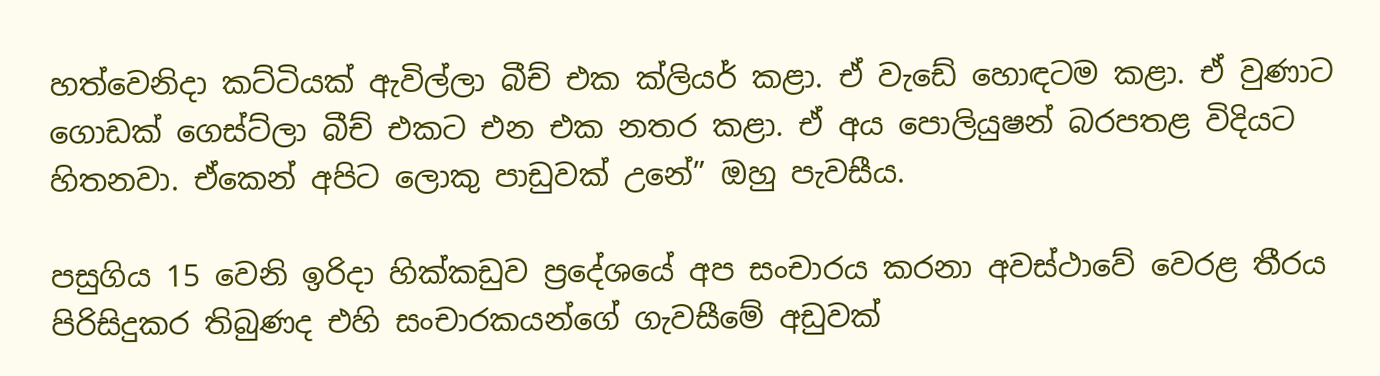හත්වෙනිදා කට්ටියක් ඇවිල්ලා බීච් එක ක්ලියර් කළා. ඒ වැඩේ හොඳටම කළා. ඒ වුණාට ගොඩක් ගෙස්ට්ලා බීච් එකට එන එක නතර කළා. ඒ අය පොලියුෂන් බරපතළ විදියට හිතනවා. ඒකෙන් අපිට ලොකු පාඩුවක් උනේ” ඔහු පැවසීය.

පසුගිය 15 වෙනි ඉරිදා හික්කඩුව ප්‍රදේශයේ අප සංචාරය කරනා අවස්ථාවේ වෙරළ තීරය පිරිසිදුකර තිබුණද එහි සංචාරකයන්ගේ ගැවසීමේ අඩුවක්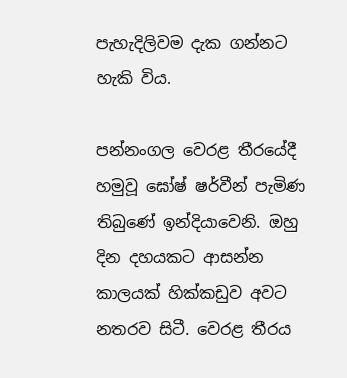පැහැදිලිවම දැක ගන්නට හැකි විය.

පන්නංගල වෙරළ තීරයේදී හමුවූ ඝෝෂ් ෂර්වීන් පැමිණ තිබුණේ ඉන්දියාවෙනි. ඔහු දින දහයකට ආසන්න කාලයක් හික්කඩුව අවට නතරව සිටී. වෙරළ තීරය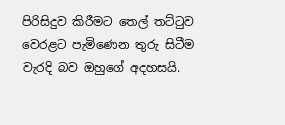පිරිසිදුව කිරීමට තෙල් තට්ටුව වෙරළට පැමිණෙන තුරු සිටීම වැරදි බව ඔහුගේ අදහසයි.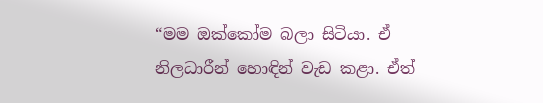“මම ඔක්කෝම බලා සිටියා. ඒ නිලධාරීන් හොඳින් වැඩ කළා. ඒත්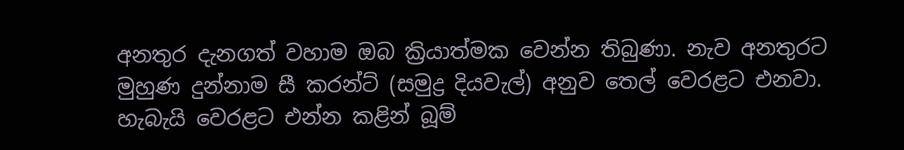අනතුර දැනගත් වහාම ඔබ ක්‍රියාත්මක වෙන්න තිබුණා. නැව අනතුරට මුහුණ දුන්නාම සී කරන්ට් (සමුද්‍ර දියවැල්) අනුව තෙල් වෙරළට එනවා. හැබැයි වෙරළට එන්න කළින් බූම්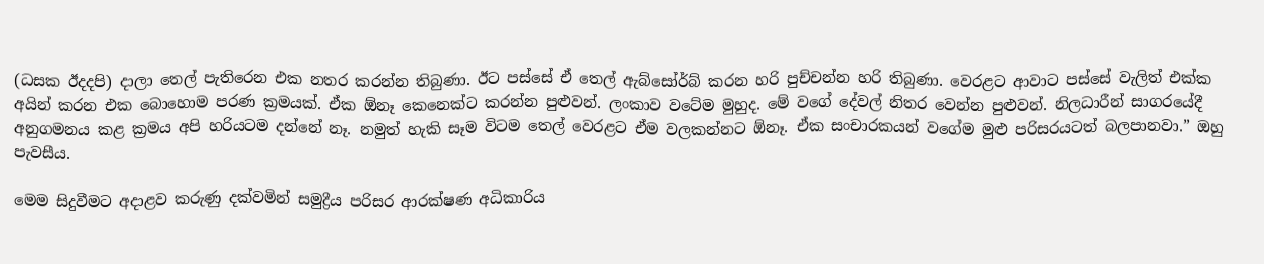(ධසක ඊදදපි) දාලා තෙල් පැතිරෙන එක නතර කරන්න තිබුණා. ඊට පස්සේ ඒ තෙල් ඇබ්සෝර්බ් කරන හරි පුච්චන්න හරි තිබුණා. වෙරළට ආවාට පස්සේ වැලිත් එක්ක අයින් කරන එක බොහොම පරණ ක්‍රමයක්. ඒක ඕනෑ කෙනෙක්ට කරන්න පුළුවන්. ලංකාව වටේම මුහුද. මේ වගේ දේවල් නිතර වෙන්න පුළුවන්. නිලධාරීන් සාගරයේදී අනුගමනය කළ ක්‍රමය අපි හරියටම දන්නේ නෑ. නමුත් හැකි සෑම විටම තෙල් වෙරළට ඒම වලකන්නට ඕනෑ. ඒක සංචාරකයන් වගේම මුළු පරිසරයටත් බලපානවා.” ඔහු පැවසීය.

මෙම සිදුවීමට අදාළව කරුණු දක්වමින් සමුද්‍රීය පරිසර ආරක්ෂණ අධිකාරිය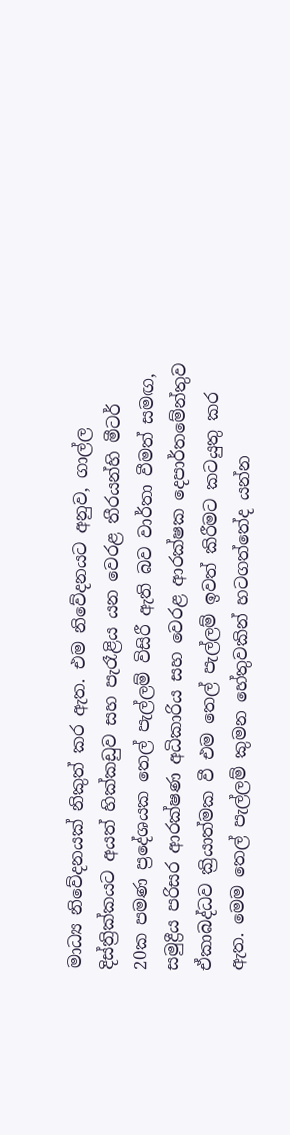මාධ්‍ය නිවේදනයක් නිකුත් කර ඇත. එම නිවේදනයට අනුව, ගාල්ල දිස්ත්‍රික්කයට අයත් හික්කඩුව සහ පැරෑළිය යන වෙරළ තීරයන්හි මීටර් 20ක පමණ ප්‍රදේශයක තෙල් පැල්ලම් විසිරී ඇති බව වාර්තා වීමත් සමඟ, සමුද්‍රීය පරිසර ආරක්ෂණ අධිකාරිය සහ වෙරළ ආරක්ෂක දෙපාර්තමේන්තුව ඒකාබද්ධව ක්‍රියාත්මක වී එම තෙල් පැල්ලම් ඉවත් කිරීමට කටයුතු කර ඇත. මෙම තෙල් පැල්ලම් කුමන හේතුවකින් හටගත්තේද යන්න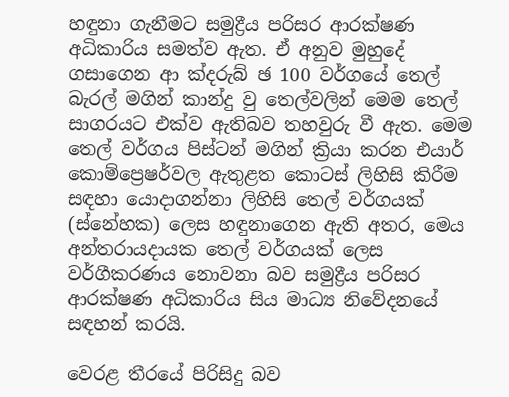හඳුනා ගැනීමට සමුද්‍රීය පරිසර ආරක්ෂණ අධිකාරිය සමත්ව ඇත. ඒ අනුව මුහුදේ ගසාගෙන ආ ක්‍දරුබ් ඡ 100 වර්ගයේ තෙල් බැරල් මගින් කාන්දු වු තෙල්වලින් මෙම තෙල් සාගරයට එක්ව ඇතිබව තහවුරු වී ඇත. මෙම තෙල් වර්ගය පිස්ටන් මගින් ක්‍රියා කරන එයාර් කොම්ප්‍රෙෂර්වල ඇතුළත කොටස් ලිහිසි කිරීම සඳහා යොදාගන්නා ලිහිසි තෙල් වර්ගයක් (ස්නේහක) ලෙස හඳුනාගෙන ඇති අතර, මෙය අන්තරායදායක තෙල් වර්ගයක් ලෙස වර්ගීකරණය නොවනා බව සමුද්‍රීය පරිසර ආරක්ෂණ අධිකාරිය සිය මාධ්‍ය නිවේදනයේ සඳහන් කරයි.

වෙරළ තීරයේ පිරිසිදු බව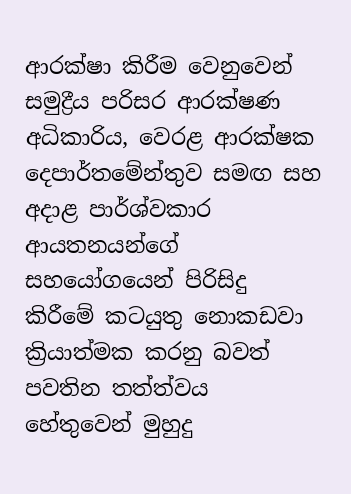ආරක්ෂා කිරීම වෙනුවෙන් සමුද්‍රීය පරිසර ආරක්ෂණ අධිකාරිය, වෙරළ ආරක්ෂක දෙපාර්තමේන්තුව සමඟ සහ අදාළ පාර්ශ්වකාර ආයතනයන්ගේ සහයෝගයෙන් පිරිසිදු කිරීමේ කටයුතු නොකඩවා ක්‍රියාත්මක කරනු බවත් පවතින තත්ත්වය හේතුවෙන් මුහුදු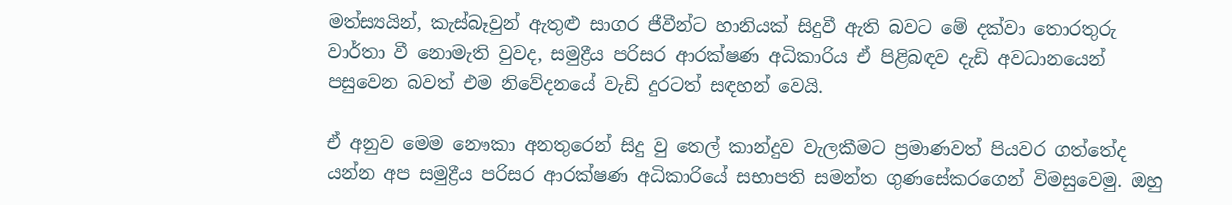මත්ස්‍යයින්, කැස්බෑවුන් ඇතුළු සාගර ජීවීන්ට හානියක් සිදුවී ඇති බවට මේ දක්වා තොරතුරු වාර්තා වී නොමැති වුවද, සමුද්‍රීය පරිසර ආරක්ෂණ අධිකාරිය ඒ පිළිබඳව දැඩි අවධානයෙන් පසුවෙන බවත් එම නිවේදනයේ වැඩි දුරටත් සඳහන් වෙයි.

ඒ අනුව මෙම නෞකා අනතුරෙන් සිදු වු තෙල් කාන්දුව වැලකීමට ප්‍රමාණවත් පියවර ගත්තේද යන්න අප සමුද්‍රීය පරිසර ආරක්ෂණ අධිකාරියේ සභාපති සමන්ත ගුණසේකරගෙන් විමසුවෙමු. ඔහු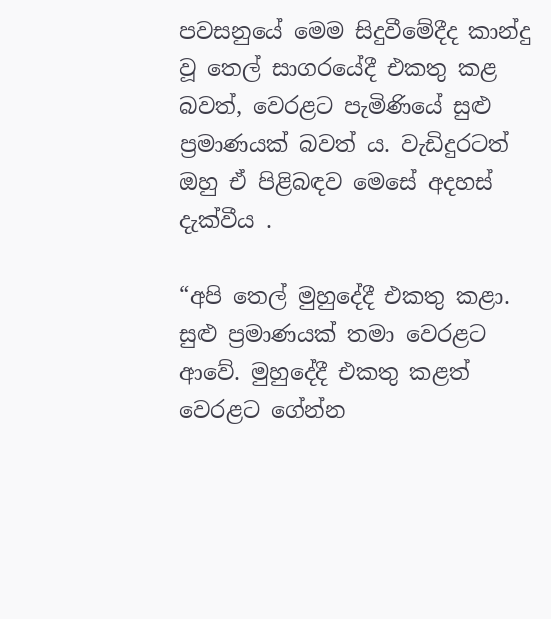පවසනුයේ මෙම සිදුවීමේදීද කාන්දු වූ තෙල් සාගරයේදී එකතු කළ බවත්, වෙරළට පැමිණියේ සුළු ප්‍රමාණයක් බවත් ය. වැඩිදුරටත් ඔහු ඒ පිළිබඳව මෙසේ අදහස් දැක්වීය .

“අපි තෙල් මුහුදේදී එකතු කළා. සුළු ප්‍රමාණයක් තමා වෙරළට ආවේ. මුහුදේදී එකතු කළත් වෙරළට ගේන්න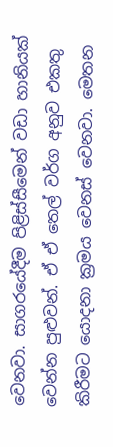වෙනවා. සාගරයේදීම පිළිස්සීමෙන් වඩා හානියක් වෙන්න පුළුවන්. ඒ ඒ තෙල් වර්ග අනුව එකතු කිරීමට යොදනා ක්‍රමය වෙනස් වෙනවා. මෙතන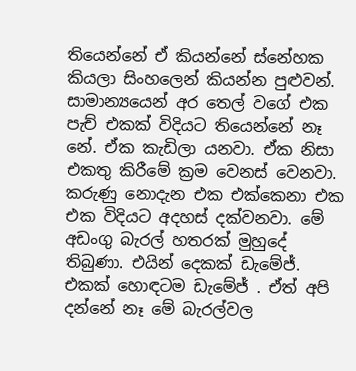තියෙන්නේ ඒ කියන්නේ ස්නේහක කියලා සිංහලෙන් කියන්න පුළුවන්. සාමාන්‍යයෙන් අර තෙල් වගේ එක පැච් එකක් විදියට තියෙන්නේ නෑ නේ. ඒක කැඩිලා යනවා. ඒක නිසා එකතු කිරීමේ ක්‍රම වෙනස් වෙනවා. කරුණු නොදැන එක එක්කෙනා එක එක විදියට අදහස් දක්වනවා. මේ අඩංගු බැරල් හතරක් මුහුදේ තිබුණා. එයින් දෙකක් ඩැමේජ්. එකක් හොඳටම ඩැමේජ් . ඒත් අපි දන්නේ නෑ මේ බැරල්වල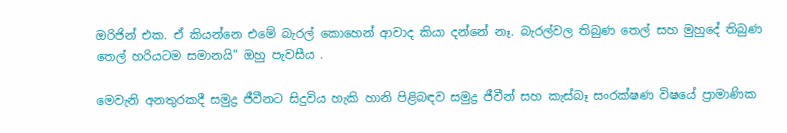ඔරිජින් එක. ඒ කියන්නෙ එමේ බැරල් කොහෙන් ආවාද කියා දන්නේ නෑ. බැරල්වල තිබුණ තෙල් සහ මුහුදේ තිබුණ තෙල් හරියටම සමානයි” ඔහු පැවසීය .

මෙවැනි අනතුරකදී සමුද්‍ර ජීවීනට සිදුවිය හැකි හානි පිළිබඳව සමුද්‍ර ජීවීන් සහ කැස්බෑ සංරක්ෂණ විෂයේ ප්‍රාමාණික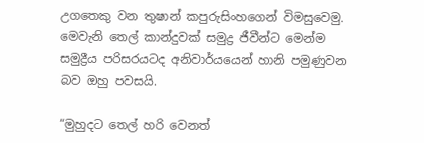උගතෙකු වන තුෂාන් කපුරුසිංහගෙන් විමසුවෙමු. මෙවැනි තෙල් කාන්දුවක් සමුද්‍ර ජීවීන්ට මෙන්ම සමුද්‍රීය පරිසරයටද අනිවාර්යයෙන් හානි පමුණුවන බව ඔහු පවසයි.

“මුහුදට තෙල් හරි වෙනත්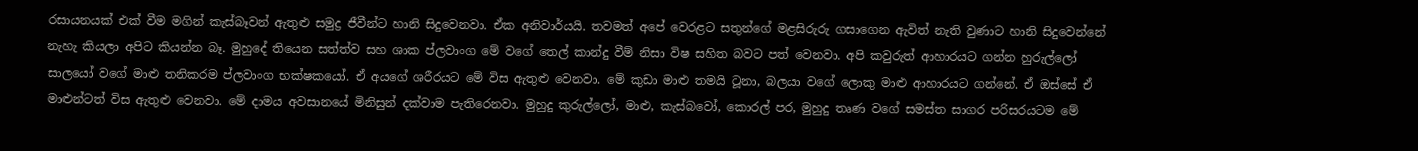රසායනයක් එක් වීම මගින් කැස්බෑවන් ඇතුළු සමුද්‍ර ජීවීන්ට හානි සිදුවෙනවා. ඒක අනිවාර්යයි. තවමත් අපේ වෙරළට සතුන්ගේ මළසිරුරු ගසාගෙන ඇවිත් නැති වුණාට හානි සිදුවෙන්නේ නැහැ කියලා අපිට කියන්න බෑ. මුහුදේ තියෙන සත්ත්ව සහ ශාක ප්ලවාංග මේ වගේ තෙල් කාන්දු වීම් නිසා විෂ සහිත බවට පත් වෙනවා. අපි කවුරුත් ආහාරයට ගන්න හුරුල්ලෝ සාලයෝ වගේ මාළු තනිකරම ප්ලවාංග භක්ෂකයෝ. ඒ අයගේ ශරීරයට මේ විස ඇතුළු වෙනවා. මේ කුඩා මාළු තමයි ටූනා, බලයා වගේ ලොකු මාළු ආහාරයට ගන්නේ. ඒ ඔස්සේ ඒ මාළුන්ටත් විස ඇතුළු වෙනවා. මේ දාමය අවසානයේ මිනිසුන් දක්වාම පැතිරෙනවා. මුහුදු කුරුල්ලෝ, මාළු, කැස්බවෝ, කොරල් පර, මුහුදු තෘණ වගේ සමස්ත සාගර පරිසරයටම මේ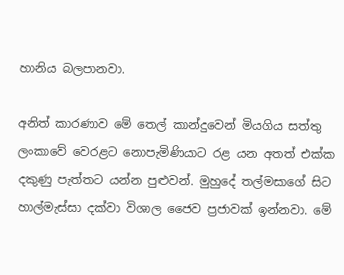හානිය බලපානවා.

අනිත් කාරණාව මේ තෙල් කාන්දුවෙන් මියගිය සත්තු ලංකාවේ වෙරළට නොපැමිණියාට රළ යන අතත් එක්ක දකුණු පැත්තට යන්න පුළුවන්. මුහුදේ තල්මසාගේ සිට හාල්මැස්සා දක්වා විශාල ජෛව ප්‍රජාවක් ඉන්නවා. මේ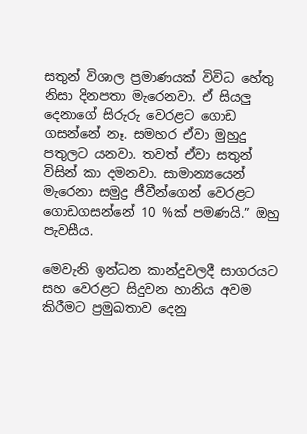සතුන් විශාල ප්‍රමාණයක් විවිධ හේතු නිසා දිනපතා මැරෙනවා. ඒ සියලු දෙනාගේ සිරුරු වෙරළට ගොඩ ගසන්නේ නෑ. සමහර ඒවා මුහුදු පතුලට යනවා. තවත් ඒවා සතුන් විසින් කා දමනවා. සාමාන්‍යයෙන් මැරෙනා සමුද්‍ර ජීවීන්ගෙන් වෙරළට ගොඩගසන්නේ 10 %ක් පමණයි.” ඔහු පැවසීය.

මෙවැනි ඉන්ධන කාන්දුවලදී සාගරයට සහ වෙරළට සිදුවන හානිය අවම කිරීමට ප්‍රමුඛතාව දෙනු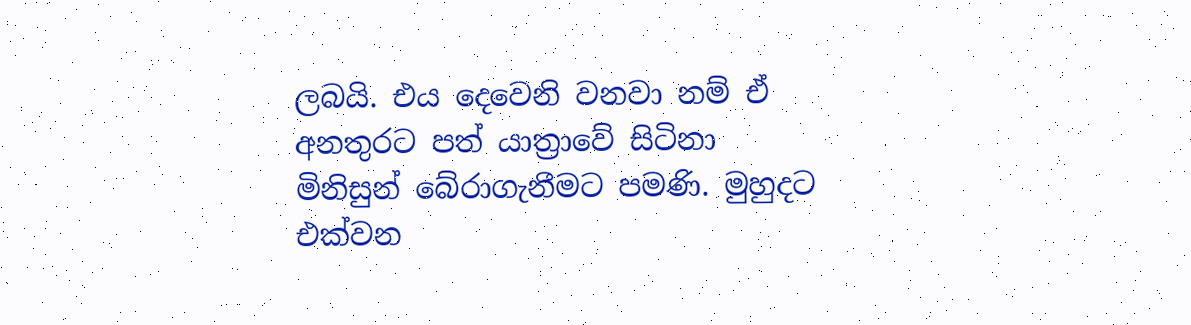ලබයි. එය දෙවෙනි වනවා නම් ඒ අනතුරට පත් යාත්‍රාවේ සිටිනා මිනිසුන් බේරාගැනීමට පමණි. මුහුදට එක්වන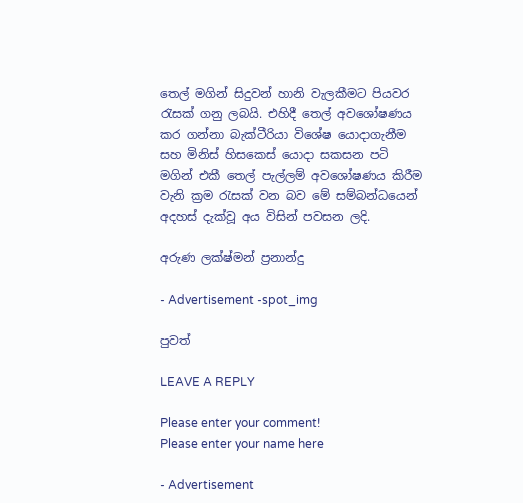තෙල් මගින් සිදුවන් හානි වැලකීමට පියවර රැසක් ගනු ලබයි. එහිදී තෙල් අවශෝෂණය කර ගන්නා බැක්ටීරියා විශේෂ යොදාගැනීම සහ මිනිස් හිසකෙස් යොදා සකසන පටි මගින් එකී තෙල් පැල්ලම් අවශෝෂණය කිරීම වැනි ක්‍රම රැසක් වන බව මේ සම්බන්ධයෙන් අදහස් දැක්වූ අය විසින් පවසන ලදි.

අරුණ ලක්ෂ්මන් ප්‍රනාන්දු

- Advertisement -spot_img

පුවත්

LEAVE A REPLY

Please enter your comment!
Please enter your name here

- Advertisement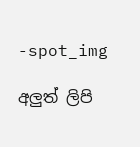-spot_img

අලුත් ලිපි